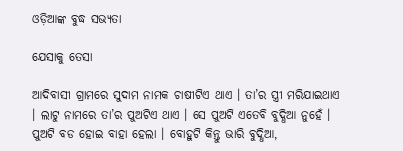ଓଡ଼ିଆଙ୍କ ବୁଦ୍ଧ ସଭ୍ୟତା

ଯେସାକୁ ତେସା

ଆଦିବାସୀ ଗ୍ରାମରେ ସୁଦାମ ନାମକ ଚାଷୀଟିଏ ଥାଏ । ତା’ର ସ୍ତ୍ରୀ ମରିଯାଇଥାଏ । ଲାଟୁ ନାମରେ ତା’ର ପୁଅଟିଏ ଥାଏ । ସେ ପୁଅଟି ଏତେବି ବୁଦ୍ଧିଆ ନୁହେଁ । ପୁଅଟି ବଡ ହୋଇ ବାହା ହେଲା । ବୋହୁଟି କିନ୍ତୁ ଭାରି ବୁଦ୍ଧିଆ,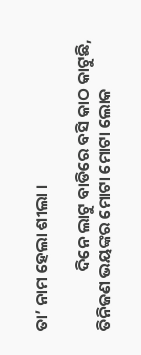ତା’ ନାମ ହେଲା ଶୀଲା ।

                ଦିନେ ଲାଟୁ ବାଡିରେ ବସି କାଠ କାଟୁଛି, ତିନିଜଣ ଭୟଙ୍କର ମୋଟା ମୋଟା ଲୋକ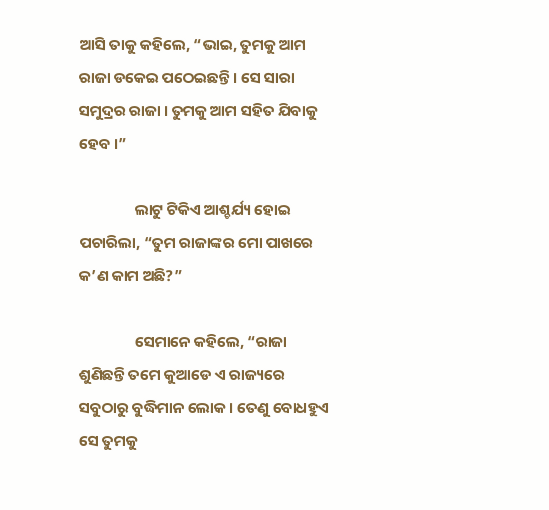ଆସି ତାକୁ କହିଲେ, “ଭାଇ, ତୁମକୁ ଆମ ରାଜା ଡକେଇ ପଠେଇଛନ୍ତି । ସେ ସାରା ସମୁଦ୍ରର ରାଜା । ତୁମକୁ ଆମ ସହିତ ଯିବାକୁ ହେବ ।”

                ଲାଟୁ ଟିକିଏ ଆଶ୍ଚର୍ଯ୍ୟ ହୋଇ ପଚାରିଲା, “ତୁମ ରାଜାଙ୍କର ମୋ ପାଖରେ କ’ଣ କାମ ଅଛି?”

                ସେମାନେ କହିଲେ, “ରାଜା ଶୁଣିଛନ୍ତି ତମେ କୁଆଡେ ଏ ରାଜ୍ୟରେ ସବୁଠାରୁ ବୁଦ୍ଧିମାନ ଲୋକ । ତେଣୁ ବୋଧହୁଏ ସେ ତୁମକୁ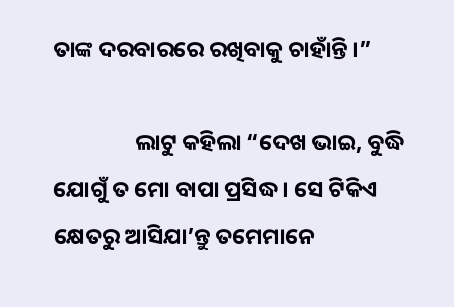ତାଙ୍କ ଦରବାରରେ ରଖିବାକୁ ଚାହାଁନ୍ତି ।”

                ଲାଟୁ କହିଲା “ଦେଖ ଭାଇ, ବୁଦ୍ଧି ଯୋଗୁଁ ତ ମୋ ବାପା ପ୍ରସିଦ୍ଧ । ସେ ଟିକିଏ କ୍ଷେତରୁ ଆସିଯା’ନ୍ତୁ ତମେମାନେ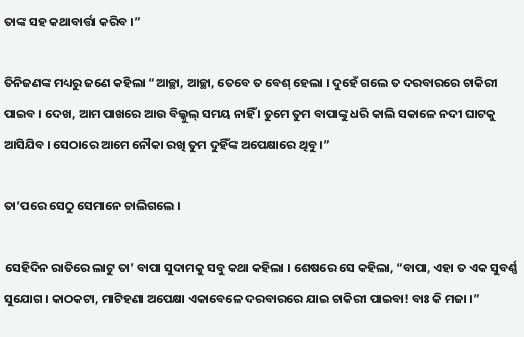ତାଙ୍କ ସହ କଥାବାର୍ତ୍ତା କରିବ ।”

ତିନିଜଣଙ୍କ ମଧ୍ୟରୁ ଜଣେ କହିଲା “ଆଚ୍ଛା, ଆଚ୍ଛା, ତେବେ ତ ବେଶ୍ ହେଲା । ଦୁହେଁ ଗଲେ ତ ଦରବାରରେ ଚାକିରୀ ପାଇବ । ଦେଖ, ଆମ ପାଖରେ ଆଉ ବିଲ୍କୁଲ୍ ସମୟ ନାହିଁ । ତୁମେ ତୁମ ବାପାଙ୍କୁ ଧରି କାଲି ସକାଳେ ନଦୀ ଘାଟକୁ ଆସିଯିବ । ସେଠାରେ ଆମେ ନୌକା ରଖି ତୁମ ଦୁହିଁଙ୍କ ଅପେକ୍ଷାରେ ଥିବୁ ।”

ତା’ପରେ ସେଠୁ ସେମାନେ ଚାଲିଗଲେ ।

ସେହିଦିନ ରାତିରେ ଲାଟୁ ତା’ ବାପା ସୁଦାମକୁ ସବୁ କଥା କହିଲା । ଶେଷରେ ସେ କହିଲା, “ବାପା, ଏହା ତ ଏକ ସୁବର୍ଣ୍ଣ ସୁଯୋଗ । କାଠକଟା, ମାଟିହଣା ଅପେକ୍ଷା ଏକାବେଳେ ଦରବାରରେ ଯାଇ ଚାକିରୀ ପାଇବା! ବାଃ କି ମଜା ।”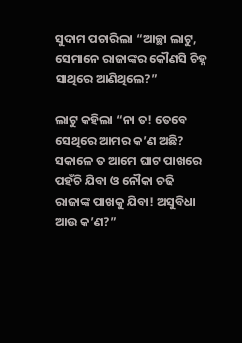ସୁଦାମ ପଚାରିଲା “ଆଚ୍ଛା ଲାଟୁ, ସେମାନେ ରାଜାଙ୍କର କୌଣସି ଚିହ୍ନ ସାଥିରେ ଆଣିଥିଲେ?”

ଲାଟୁ କହିଲା “ନା ତ! ତେବେ ସେଥିରେ ଆମର କ’ଣ ଅଛି? ସକାଳେ ତ ଆମେ ଘାଟ ପାଖରେ ପହଁଚି ଯିବା ଓ ନୌକା ଚଢି ରାଜାଙ୍କ ପାଖକୁ ଯିବା! ଅସୁବିଧା ଆଉ କ’ଣ?”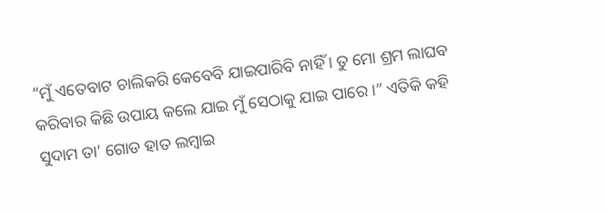“ମୁଁ ଏତେବାଟ ଚାଲିକରି କେବେବି ଯାଇପାରିବି ନାହିଁ । ତୁ ମୋ ଶ୍ରମ ଲାଘବ କରିବାର କିଛି ଉପାୟ କଲେ ଯାଇ ମୁଁ ସେଠାକୁ ଯାଇ ପାରେ ।” ଏତିକି କହି ସୁଦାମ ତା’ ଗୋଡ ହାତ ଲମ୍ବାଇ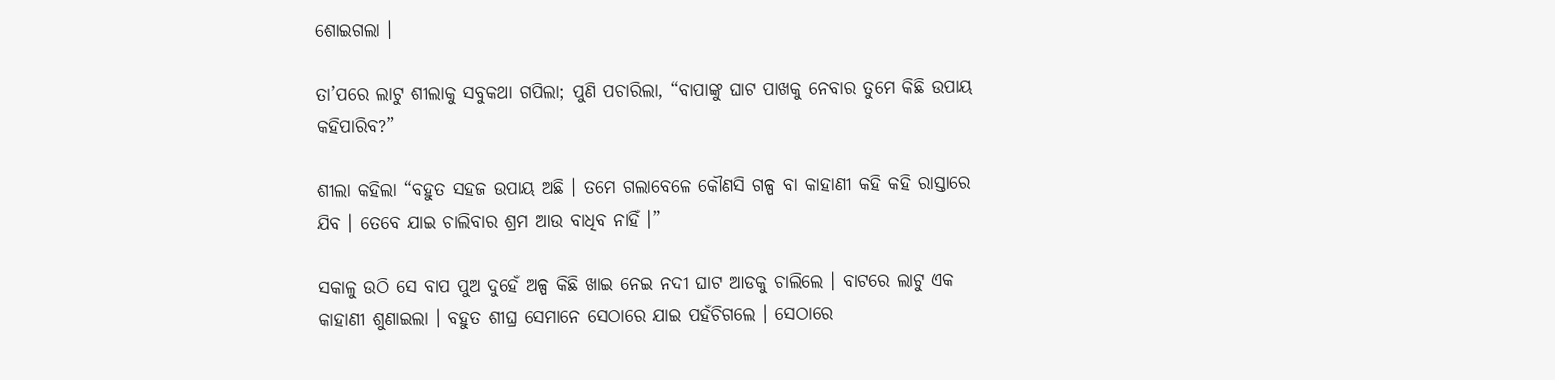ଶୋଇଗଲା ।

ତା’ପରେ ଲାଟୁ ଶୀଲାକୁ ସବୁକଥା ଗପିଲା; ପୁଣି ପଚାରିଲା, “ବାପାଙ୍କୁ ଘାଟ ପାଖକୁ ନେବାର ତୁମେ କିଛି ଉପାୟ କହିପାରିବ?”

ଶୀଲା କହିଲା “ବହୁତ ସହଜ ଉପାୟ ଅଛି । ତମେ ଗଲାବେଳେ କୌଣସି ଗଳ୍ପ ବା କାହାଣୀ କହି କହି ରାସ୍ତାରେ ଯିବ । ତେବେ ଯାଇ ଚାଲିବାର ଶ୍ରମ ଆଉ ବାଧିବ ନାହିଁ ।”

ସକାଳୁ ଉଠି ସେ ବାପ ପୁଅ ଦୁହେଁ ଅଳ୍ପ କିଛି ଖାଇ ନେଇ ନଦୀ ଘାଟ ଆଡକୁ ଚାଲିଲେ । ବାଟରେ ଲାଟୁ ଏକ କାହାଣୀ ଶୁଣାଇଲା । ବହୁତ ଶୀଘ୍ର ସେମାନେ ସେଠାରେ ଯାଇ ପହଁଚିଗଲେ । ସେଠାରେ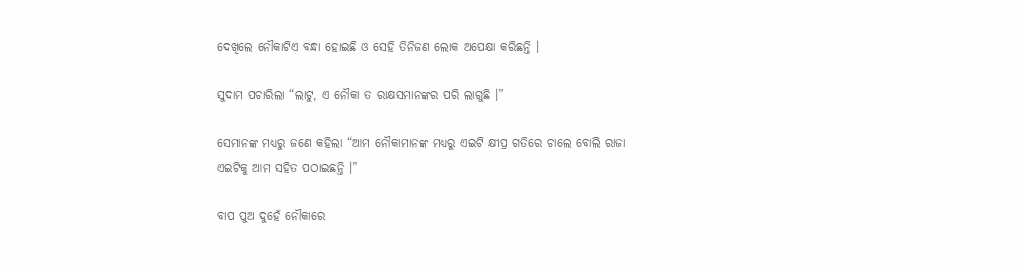ଦେଖିଲେ ନୌକାଟିଏ ବନ୍ଧା ହୋଇଛି ଓ ସେହି ତିନିଜଣ ଲୋକ ଅପେକ୍ଷା କରିଛନ୍ତି ।

ସୁଦାମ ପଚାରିଲା “ଲାଟୁ, ଏ ନୌକା ତ ରାକ୍ଷସମାନଙ୍କର ପରି ଲାଗୁଛି ।”

ସେମାନଙ୍କ ମଧ୍ୟରୁ ଜଣେ କହିଲା “ଆମ ନୌକାମାନଙ୍କ ମଧ୍ୟରୁ ଏଇଟି କ୍ଷୀପ୍ର ଗତିରେ ଚାଲେ ବୋଲି ରାଜା ଏଇଟିକୁ ଆମ ସହିତ ପଠାଇଛନ୍ତି ।”

ବାପ ପୁଅ ଦୁହେଁ ନୌକାରେ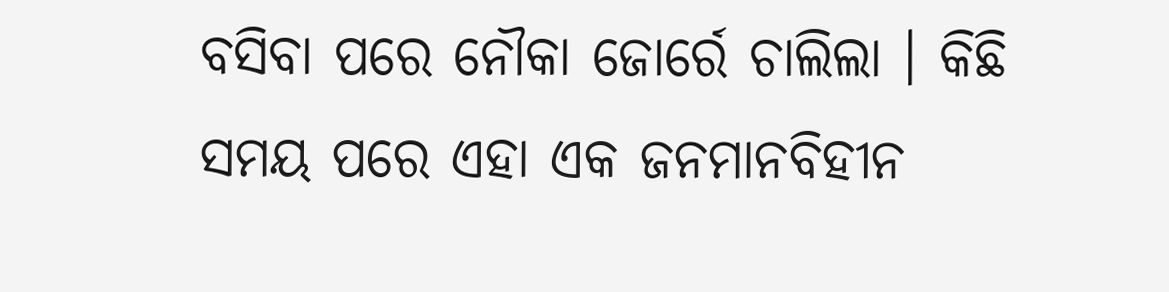ବସିବା ପରେ ନୌକା ଜୋର୍ରେ ଚାଲିଲା । କିଛି ସମୟ ପରେ ଏହା ଏକ ଜନମାନବିହୀନ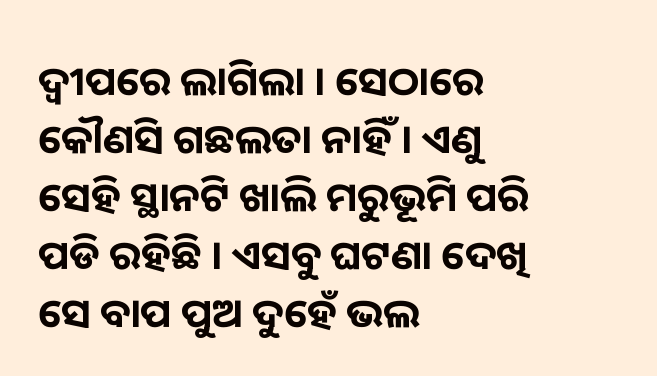ଦ୍ୱୀପରେ ଲାଗିଲା । ସେଠାରେ କୌଣସି ଗଛଲତା ନାହିଁ । ଏଣୁ ସେହି ସ୍ଥାନଟି ଖାଲି ମରୁଭୂମି ପରି ପଡି ରହିଛି । ଏସବୁ ଘଟଣା ଦେଖି ସେ ବାପ ପୁଅ ଦୁହେଁ ଭଲ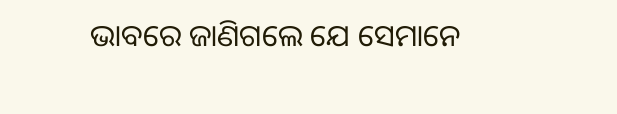ଭାବରେ ଜାଣିଗଲେ ଯେ ସେମାନେ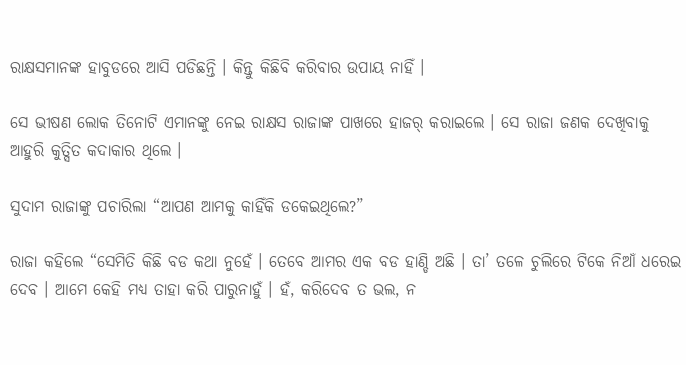ରାକ୍ଷସମାନଙ୍କ ହାବୁଡରେ ଆସି ପଡିଛନ୍ତି । କିନ୍ତୁ କିଛିବି କରିବାର ଉପାୟ ନାହିଁ ।

ସେ ଭୀଷଣ ଲୋକ ତିନୋଟି ଏମାନଙ୍କୁ ନେଇ ରାକ୍ଷସ ରାଜାଙ୍କ ପାଖରେ ହାଜର୍ କରାଇଲେ । ସେ ରାଜା ଜଣକ ଦେଖିବାକୁ ଆହୁରି କୁତ୍ସିତ କଦାକାର ଥିଲେ ।

ସୁଦାମ ରାଜାଙ୍କୁ ପଚାରିଲା “ଆପଣ ଆମକୁ କାହିଁକି ଡକେଇଥିଲେ?”

ରାଜା କହିଲେ “ସେମିତି କିଛି ବଡ କଥା ନୁହେଁ । ତେବେ ଆମର ଏକ ବଡ ହାଣ୍ଡି ଅଛି । ତା’ ତଳେ ଚୁଲିରେ ଟିକେ ନିଆଁ ଧରେଇ ଦେବ । ଆମେ କେହି ମଧ୍ୟ ତାହା କରି ପାରୁନାହୁଁ । ହଁ, କରିଦେବ ତ ଭଲ, ନ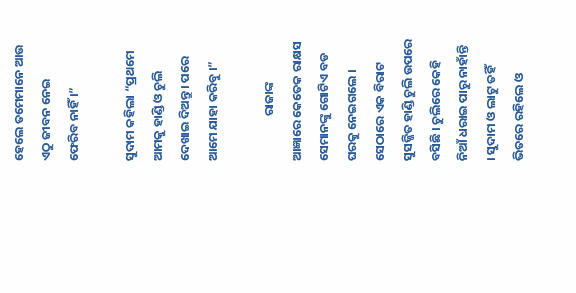ହେଲେ ତମେମାନେ ଆଉ ଏଠୁ ଜୀବନ ନେଇ ଫେରିବ ନାହିଁ ।”

ସୁଦାମ କହିଲା “ପ୍ରଥମେ ଆମକୁ ହାଣ୍ଡି ଓ ଚୁଲି ଦେଖାଇ ଦିଅନ୍ତୁ । ପରେ ଆମେ ଯାହା କରିବୁ ।”

                ରାଜାଙ୍କ ଆଜ୍ଞାରେ କେତେକ ରାକ୍ଷସ ସେମାନଙ୍କୁ ଗୋଟିଏ ବଡ ଘରକୁ ନେଇଗଲେ । ସେଠାରେ ଏକ ବିରାଟ ସୁସଜ୍ଜିତ ହାଣ୍ଡି ଚୁଲି ଉପରେ ବସିଛି । ଚୁଲିରେ କେହି ନିଆଁ ଧରାଇ ପାରୁ ନାହାଁନ୍ତି । ସୁଦାମ ଓ ଲାଟୁ ତହିଁ ଭିତରେ ରହିଲେ ଓ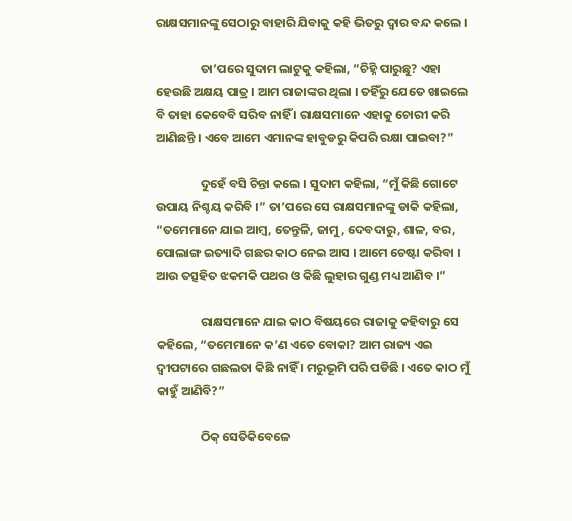ରାକ୍ଷସମାନଙ୍କୁ ସେଠାରୁ ବାହାରି ଯିବାକୁ କହି ଭିତରୁ ଦ୍ୱାର ବନ୍ଦ କଲେ ।

                ତା’ପରେ ସୁଦାମ ଲାଟୁକୁ କହିଲା, “ଚିହ୍ନି ପାରୁଛୁ? ଏହା ହେଉଛି ଅକ୍ଷୟ ପାତ୍ର । ଆମ ରାଜାଙ୍କର ଥିଲା । ତହିଁରୁ ଯେତେ ଖାଇଲେ ବି ତାହା କେବେବି ସରିବ ନାହିଁ । ରାକ୍ଷସମାନେ ଏହାକୁ ଚୋରୀ କରି ଆଣିଛନ୍ତି । ଏବେ ଆମେ ଏମାନଙ୍କ ହାବୁଡରୁ କିପରି ରକ୍ଷା ପାଇବା?”

                ଦୁହେଁ ବସି ଚିନ୍ତା କଲେ । ସୁଦାମ କହିଲା, “ମୁଁ କିଛି ଗୋଟେ ଉପାୟ ନିଶ୍ଚୟ କରିବି ।” ତା’ପରେ ସେ ରାକ୍ଷସମାନଙ୍କୁ ଡାକି କହିଲା, “ତମେମାନେ ଯାଇ ଆମ୍ବ, ତେନ୍ତୁଳି, ଜାମୁ, ଦେବଦାରୁ, ଶାଳ, ବର, ପୋଲାଙ୍ଗ ଇତ୍ୟାଦି ଗଛର କାଠ ନେଇ ଆସ । ଆମେ ଚେଷ୍ଟା କରିବା । ଆଉ ତତ୍ସହିତ ଝକମକି ପଥର ଓ କିଛି ଲୁହାର ଗୁଣ୍ଡ ମଧ୍ୟ ଆଣିବ ।”

                ରାକ୍ଷସମାନେ ଯାଇ କାଠ ବିଷୟରେ ରାଜାକୁ କହିବାରୁ ସେ କହିଲେ, “ତମେମାନେ କ’ଣ ଏତେ ବୋକା? ଆମ ରାଜ୍ୟ ଏଇ ଦ୍ୱୀପଟାରେ ଗଛଲତା କିଛି ନାହିଁ । ମରୁଭୂମି ପରି ପଡିଛି । ଏତେ କାଠ ମୁଁ କାହୁଁ ଆଣିବି?”

                ଠିକ୍ ସେତିକିବେଳେ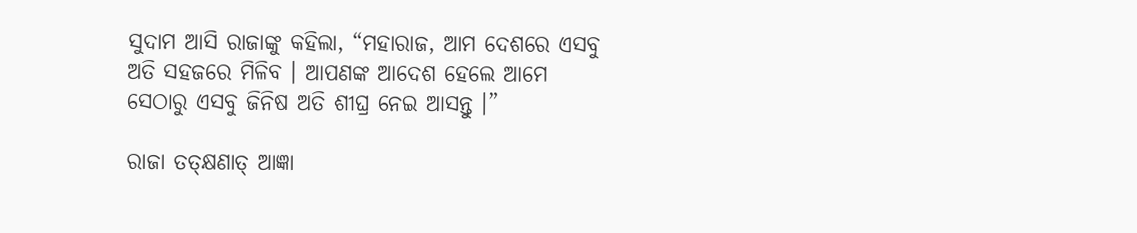ସୁଦାମ ଆସି ରାଜାଙ୍କୁ କହିଲା, “ମହାରାଜ, ଆମ ଦେଶରେ ଏସବୁ ଅତି ସହଜରେ ମିଳିବ । ଆପଣଙ୍କ ଆଦେଶ ହେଲେ ଆମେ ସେଠାରୁ ଏସବୁ ଜିନିଷ ଅତି ଶୀଘ୍ର ନେଇ ଆସନ୍ତୁ ।”

ରାଜା ତତ୍କ୍ଷଣାତ୍ ଆଜ୍ଞା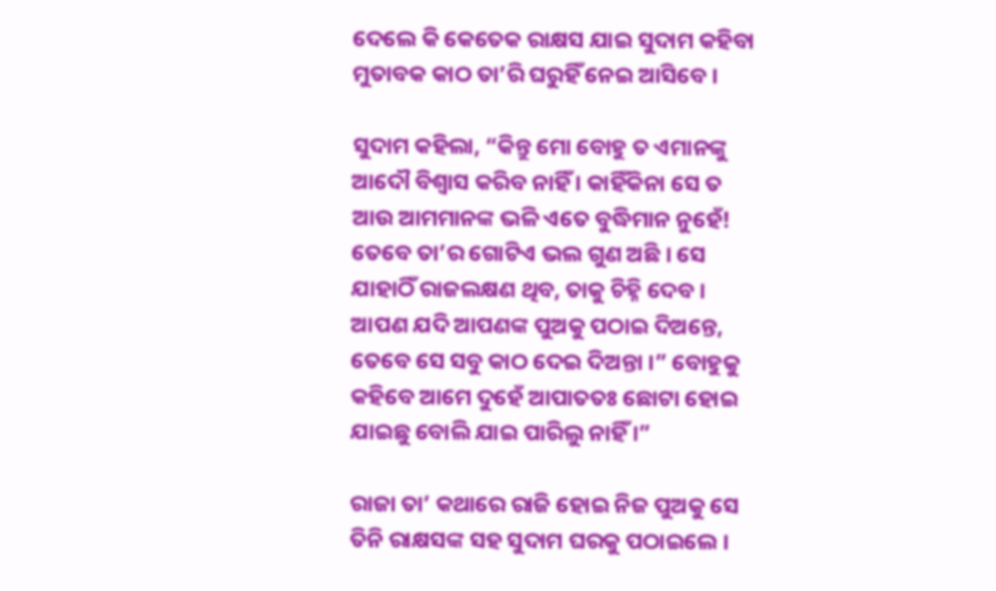ଦେଲେ କି କେତେକ ରାକ୍ଷସ ଯାଇ ସୁଦାମ କହିବା ମୁତାବକ କାଠ ତା’ରି ଘରୁହିଁ ନେଇ ଆସିବେ ।

ସୁଦାମ କହିଲା, “କିନ୍ତୁ ମୋ ବୋହୁ ତ ଏମାନଙ୍କୁ ଆଦୌ ବିଶ୍ୱାସ କରିବ ନାହିଁ । କାହିଁକିନା ସେ ତ ଆଉ ଆମମାନଙ୍କ ଭଳି ଏତେ ବୁଦ୍ଧିମାନ ନୁହେଁ! ତେବେ ତା’ର ଗୋଟିଏ ଭଲ ଗୁଣ ଅଛି । ସେ ଯାହାଠିଁ ରାଜଲକ୍ଷଣ ଥିବ, ତାକୁ ଚିହ୍ନି ଦେବ । ଆପଣ ଯଦି ଆପଣଙ୍କ ପୁଅକୁ ପଠାଇ ଦିଅନ୍ତେ, ତେବେ ସେ ସବୁ କାଠ ଦେଇ ଦିଅନ୍ତା ।” ବୋହୁକୁ କହିବେ ଆମେ ଦୁହେଁ ଆପାତତଃ ଛୋଟା ହୋଇ ଯାଇଛୁ ବୋଲି ଯାଇ ପାରିଲୁ ନାହିଁ ।”

ରାଜା ତା’ କଥାରେ ରାଜି ହୋଇ ନିଜ ପୁଅକୁ ସେ ତିନି ରାକ୍ଷସଙ୍କ ସହ ସୁଦାମ ଘରକୁ ପଠାଇଲେ ।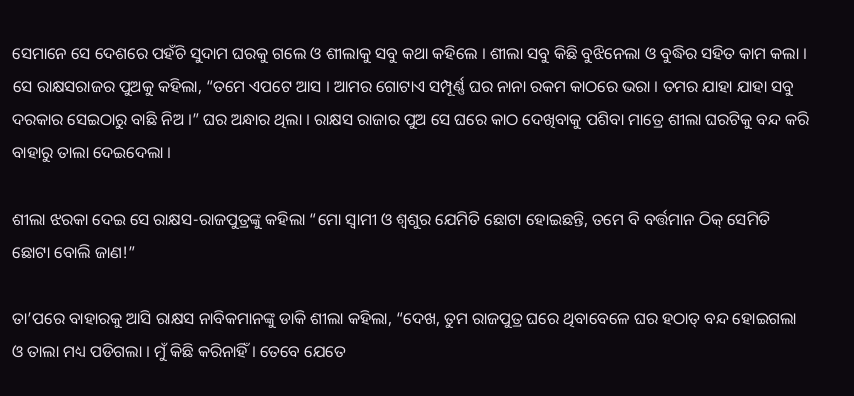ସେମାନେ ସେ ଦେଶରେ ପହଁଚି ସୁଦାମ ଘରକୁ ଗଲେ ଓ ଶୀଲାକୁ ସବୁ କଥା କହିଲେ । ଶୀଲା ସବୁ କିଛି ବୁଝିନେଲା ଓ ବୁଦ୍ଧିର ସହିତ କାମ କଲା । ସେ ରାକ୍ଷସରାଜର ପୁଅକୁ କହିଲା, “ତମେ ଏପଟେ ଆସ । ଆମର ଗୋଟାଏ ସମ୍ପୂର୍ଣ୍ଣ ଘର ନାନା ରକମ କାଠରେ ଭରା । ତମର ଯାହା ଯାହା ସବୁ ଦରକାର ସେଇଠାରୁ ବାଛି ନିଅ ।” ଘର ଅନ୍ଧାର ଥିଲା । ରାକ୍ଷସ ରାଜାର ପୁଅ ସେ ଘରେ କାଠ ଦେଖିବାକୁ ପଶିବା ମାତ୍ରେ ଶୀଲା ଘରଟିକୁ ବନ୍ଦ କରି ବାହାରୁ ତାଲା ଦେଇଦେଲା ।

ଶୀଲା ଝରକା ଦେଇ ସେ ରାକ୍ଷସ-ରାଜପୁତ୍ରଙ୍କୁ କହିଲା “ମୋ ସ୍ୱାମୀ ଓ ଶ୍ୱଶୁର ଯେମିତି ଛୋଟା ହୋଇଛନ୍ତି, ତମେ ବି ବର୍ତ୍ତମାନ ଠିକ୍ ସେମିତି ଛୋଟା ବୋଲି ଜାଣ!”

ତା’ପରେ ବାହାରକୁ ଆସି ରାକ୍ଷସ ନାବିକମାନଙ୍କୁ ଡାକି ଶୀଲା କହିଲା, “ଦେଖ, ତୁମ ରାଜପୁତ୍ର ଘରେ ଥିବାବେଳେ ଘର ହଠାତ୍ ବନ୍ଦ ହୋଇଗଲା ଓ ତାଲା ମଧ୍ୟ ପଡିଗଲା । ମୁଁ କିଛି କରିନାହିଁ । ତେବେ ଯେତେ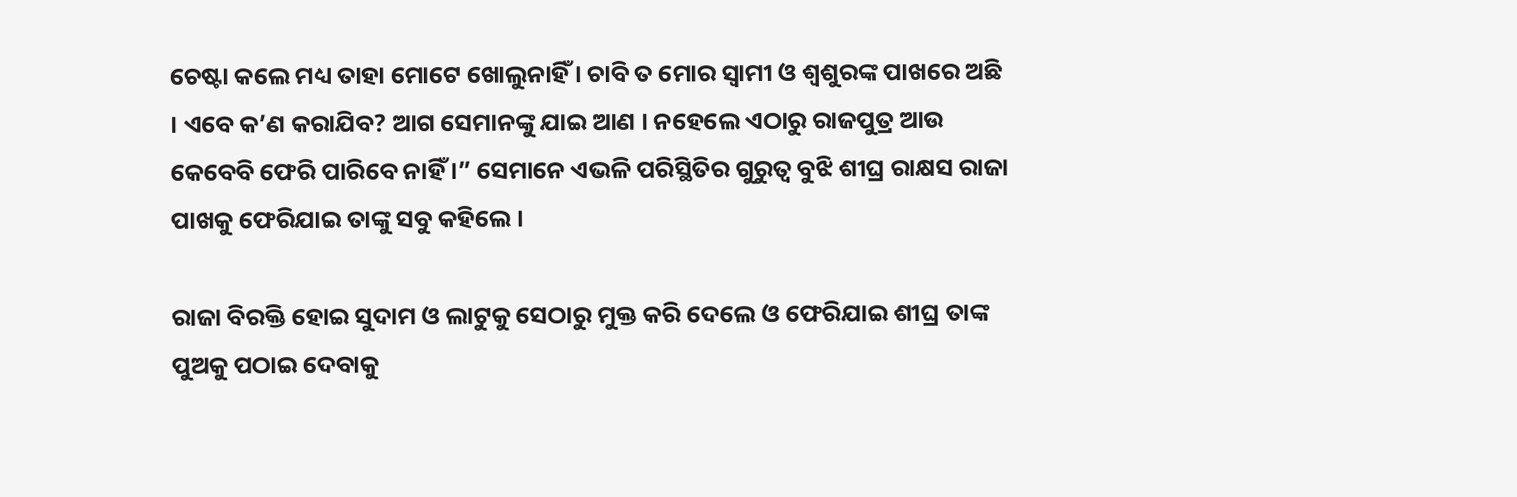ଚେଷ୍ଟା କଲେ ମଧ୍ୟ ତାହା ମୋଟେ ଖୋଲୁନାହିଁ । ଚାବି ତ ମୋର ସ୍ୱାମୀ ଓ ଶ୍ୱଶୁରଙ୍କ ପାଖରେ ଅଛି । ଏବେ କ’ଣ କରାଯିବ? ଆଗ ସେମାନଙ୍କୁ ଯାଇ ଆଣ । ନହେଲେ ଏଠାରୁ ରାଜପୁତ୍ର ଆଉ କେବେବି ଫେରି ପାରିବେ ନାହିଁ ।” ସେମାନେ ଏଭଳି ପରିସ୍ଥିତିର ଗୁରୁତ୍ୱ ବୁଝି ଶୀଘ୍ର ରାକ୍ଷସ ରାଜା ପାଖକୁ ଫେରିଯାଇ ତାଙ୍କୁ ସବୁ କହିଲେ ।

ରାଜା ବିରକ୍ତି ହୋଇ ସୁଦାମ ଓ ଲାଟୁକୁ ସେଠାରୁ ମୁକ୍ତ କରି ଦେଲେ ଓ ଫେରିଯାଇ ଶୀଘ୍ର ତାଙ୍କ ପୁଅକୁ ପଠାଇ ଦେବାକୁ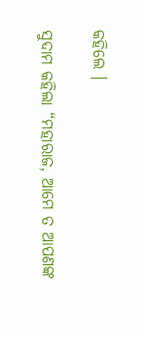କହିଲେ ।

ସୁଦାମ କହିଲା “ମହାରାଜ, ଆମେ ତ ଆପଣଙ୍କ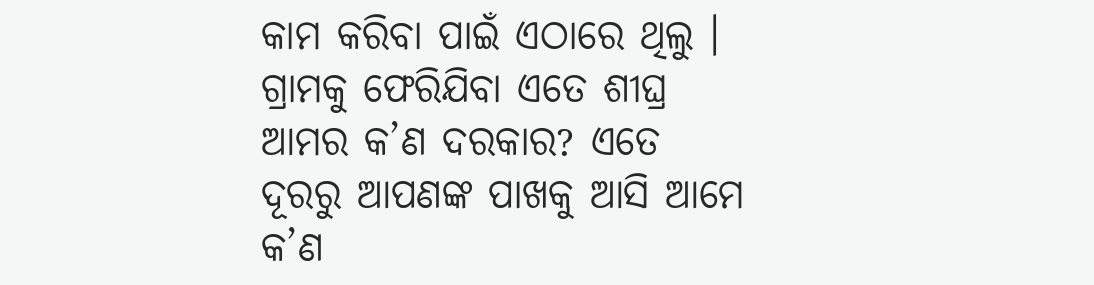କାମ କରିବା ପାଇଁ ଏଠାରେ ଥିଲୁ । ଗ୍ରାମକୁ ଫେରିଯିବା ଏତେ ଶୀଘ୍ର ଆମର କ’ଣ ଦରକାର? ଏତେ ଦୂରରୁ ଆପଣଙ୍କ ପାଖକୁ ଆସି ଆମେ କ’ଣ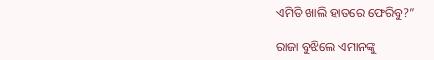ଏମିତି ଖାଲି ହାତରେ ଫେରିବୁ?”

ରାଜା ବୁଝିଲେ ଏମାନଙ୍କୁ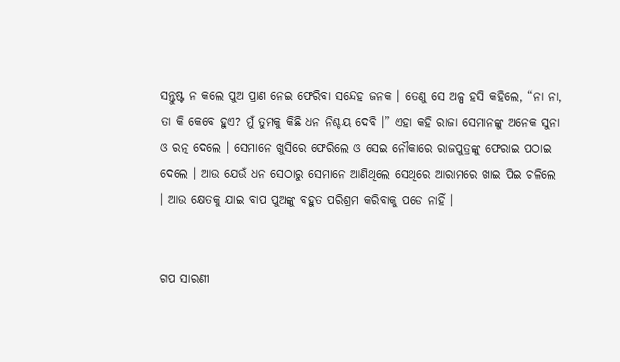ସନ୍ତୁଷ୍ଟ ନ କଲେ ପୁଅ ପ୍ରାଣ ନେଇ ଫେରିବା ସନ୍ଦେହ ଜନକ । ତେଣୁ ସେ ଅଳ୍ପ ହସି କହିଲେ, “ନା ନା, ତା କି କେବେ ହୁଏ? ମୁଁ ତୁମକୁ କିଛି ଧନ ନିଶ୍ଚୟ ଦେବି ।” ଏହା କହି ରାଜା ସେମାନଙ୍କୁ ଅନେକ ସୁନା ଓ ରତ୍ନ ଦେଲେ । ସେମାନେ ଖୁସିରେ ଫେରିଲେ ଓ ସେଇ ନୌକାରେ ରାଜପୁତ୍ରଙ୍କୁ ଫେରାଇ ପଠାଇ ଦେଲେ । ଆଉ ଯେଉଁ ଧନ ସେଠାରୁ ସେମାନେ ଆଣିଥିଲେ ସେଥିରେ ଆରାମରେ ଖାଇ ପିଇ ଚଳିଲେ । ଆଉ କ୍ଷେତକୁ ଯାଇ ବାପ ପୁଅଙ୍କୁ ବହୁତ ପରିଶ୍ରମ କରିବାକୁ ପଡେ ନାହିଁ ।


ଗପ ସାରଣୀ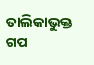ତାଲିକାଭୁକ୍ତ ଗପ